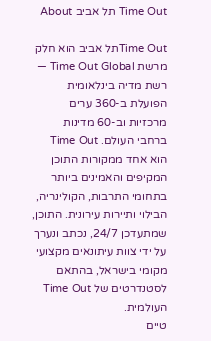Time Out תל אביב About

Time Outתל אביב הוא חלק מרשת Time Out Global — רשת מדיה בינלאומית הפועלת ב-360 ערים מרכזיות וב-60 מדינות ברחבי העולם. Time Out הוא אחד ממקורות התוכן המקיפים והאמינים ביותר בתחומי התרבות, הקולינריה, הבילוי ותיירות עירונית. התוכן, שמתעדכן 24/7, נכתב ונערך על ידי צוות עיתונאים מקצועי מקומי בישראל, בהתאם לסטנדרטים של Time Out העולמית.
טיים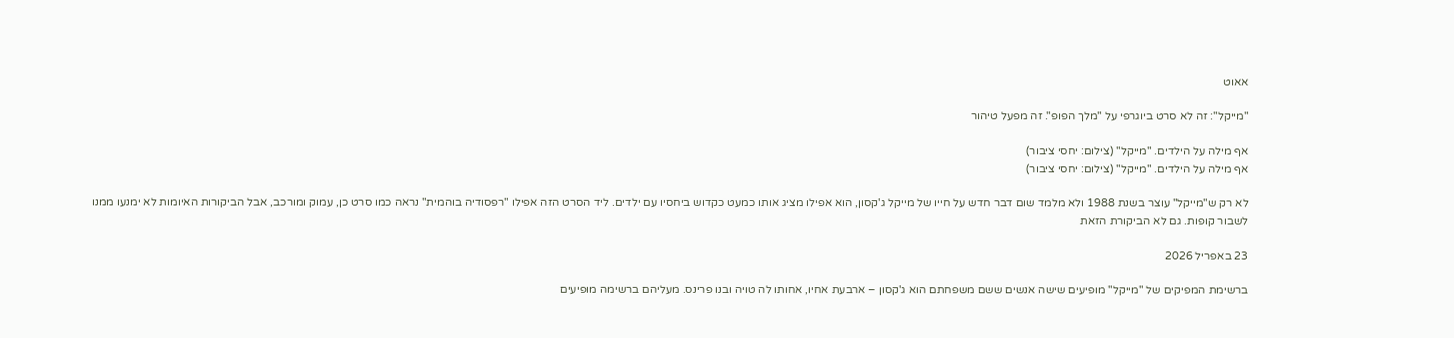אאוט

"מייקל": זה לא סרט ביוגרפי על "מלך הפופ". זה מפעל טיהור

אף מילה על הילדים. "מייקל" (צילום: יחסי ציבור)
אף מילה על הילדים. "מייקל" (צילום: יחסי ציבור)

לא רק ש"מייקל" עוצר בשנת 1988 ולא מלמד שום דבר חדש על חייו של מייקל ג'קסון, הוא אפילו מציג אותו כמעט כקדוש ביחסיו עם ילדים. ליד הסרט הזה אפילו "רפסודיה בוהמית" נראה כמו סרט כן, עמוק ומורכב, אבל הביקורות האיומות לא ימנעו ממנו לשבור קופות. גם לא הביקורת הזאת

23 באפריל 2026

ברשימת המפיקים של "מייקל" מופיעים שישה אנשים ששם משפחתם הוא ג'קסון – ארבעת אחיו, אחותו לה טויה ובנו פרינס. מעליהם ברשימה מופיעים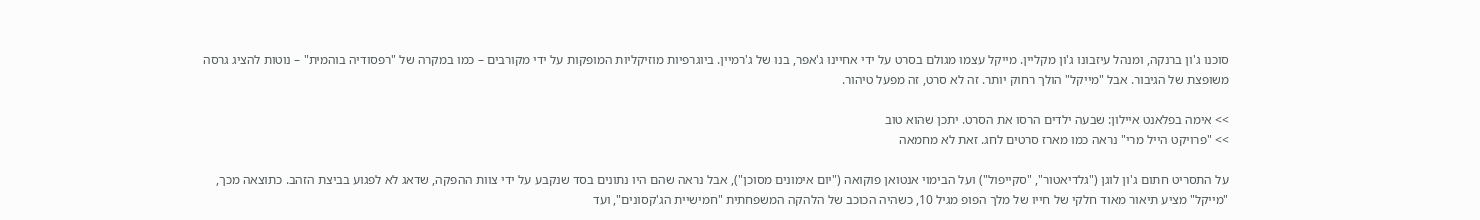סוכנו ג'ון ברנקה, ומנהל עיזבונו ג'ון מקליין. מייקל עצמו מגולם בסרט על ידי אחיינו ג'אפר, בנו של ג'רמיין. ביוגרפיות מוזיקליות המופקות על ידי מקורבים – כמו במקרה של "רפסודיה בוהמית" – נוטות להציג גרסה משופצת של הגיבור. אבל "מייקל" הולך רחוק יותר. זה לא סרט, זה מפעל טיהור.

>> אימה בפלאנט איילון: שבעה ילדים הרסו את הסרט. יתכן שהוא טוב
>> "פרויקט הייל מרי" נראה כמו מארז סרטים לחג. זאת לא מחמאה

על התסריט חתום ג'ון לוגן ("גלדיאטור", "סקייפול") ועל הבימוי אנטואן פוקואה ("יום אימונים מסוכן"), אבל נראה שהם היו נתונים בסד שנקבע על ידי צוות ההפקה, שדאג לא לפגוע בביצת הזהב. כתוצאה מכך, "מייקל" מציע תיאור מאוד חלקי של חייו של מלך הפופ מגיל 10, כשהיה הכוכב של הלהקה המשפחתית "חמישיית הג'קסונים", ועד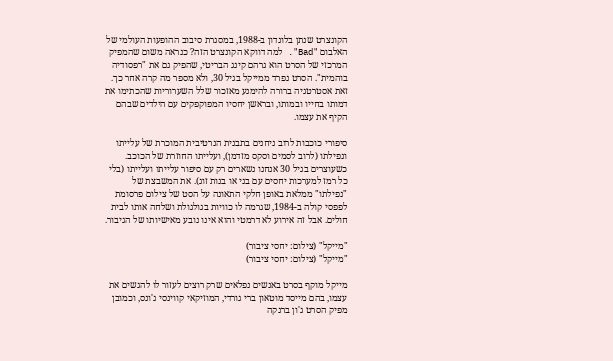הקונצרט שנתן בלונדון ב-1988, במסגרת סיבוב ההופעות העולמי של האלבום "Bad". למה דווקא הקונצרט הזה? כנראה משום שהמפיק המרכזי של הסרט הוא גרהם קינג הבריטי, שהפיק גם את "רפסודיה בוהמית". הסרט נפרד ממייקל בגיל 30, ולא מספר מה קרה אחר כך. זאת אסטרטגיה ברורה להימנע מאזכור שלל השערוריות שהכתימו את דמותו בחייו ובמותו, ובראשן יחסיו המפוקפקים עם הילדים שבהם הקיף את עצמו.

סיפורי כוכבות לרוב ניחנים בתבנית הנרטיבית המוכרת של עלייתו ונפילתו (לרוב לסמים וסקס מזדמן), ועלייתו החוזרת של הכוכב. כשעוצרים בגיל 30 אנחנו נשארים רק עם סיפור עלייתו ועלייתו (בלי כל רמז למערכות יחסים עם בני או בנות זוג). את המשבצת של "נפילתו" ממלאת באופן חלקי התאונה על הסט של צילום פרסומת לפפסי קולה ב-1984, שגרמה לו כוויות בגולגולת ושלחה אותו לבית חולים. אבל זה אירוע לא דרמטי והוא אינו נובע מאישיותו של הגיבור.

"מייקל" (צילום: יחסי ציבור)
"מייקל" (צילום: יחסי ציבור)

מייקל מוקף בסרט באנשים נפלאים שרק רוצים לעזור לו להגשים את עצמו, בהם מייסד מוטאון ברי גורדי, המוזיקאי קווינסי ג'ונס, וכמובן מפיק הסרט ג'ון ברנקה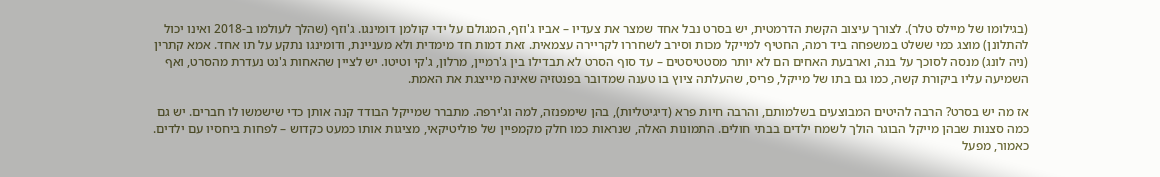(בגילומו של מיילס טלר). לצורך עיצוב הקשת הדרמטית, יש בסרט נבל אחד שמצר את צעדיו – אביו ג'וזף, המגולם על ידי קולמן דומינגו. ג'וזף (שהלך לעולמו ב-2018 ואינו יכול להתלונן) מוצג כמי ששלט במשפחה ביד רמה, החטיף למייקל מכות וסירב לשחררו לקריירה עצמאית. זאת דמות חד מימדית ולא מעניינת, ודומינגו נתקע על תו אחד. אמא קתרין (ניה לונג) מנסה לסוכך על בנה, וארבעת האחים הם לא יותר מסטטיסטים – עד סוף הסרט לא תבדילו בין ג'רמיין, מרלון, ג'קי וטיטו. יש לציין שהאחות ג'נט נעדרת מהסרט, ואף השמיעה עליו ביקורת קשה, כמו גם בתו של מייקל, פריס, שהעלתה ציוץ בו טענה שמדובר בפנטזיה שאינה מייצגת את האמת.

אז מה יש בסרט? הרבה להיטים המבוצעים בשלמותם, והרבה חיות פרא (דיגיטליות), בהן שימפנזה, למה וג'ירפה. מתברר שמייקל הבודד קנה אותן כדי שישמשו לו חברים. יש גם כמה סצנות שבהן מייקל הבוגר הולך לשמח ילדים בבתי חולים. התמונות האלה, שנראות כמו חלק מקמפיין של פוליטיקאי, מציגות אותו כמעט כקדוש – לפחות ביחסיו עם ילדים. כאמור, מפעל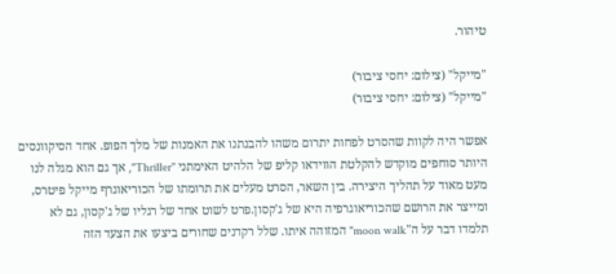טיהור.

"מייקל" (צילום: יחסי ציבור)
"מייקל" (צילום: יחסי ציבור)

אפשר היה לקוות שהסרט לפחות יתרום משהו להבנתנו את האמנות של מלך הפופ. אחד הסיקוונסים היותר סוחפים מוקדש להקלטת הווידאו קליפ של הלהיט האימתני "Thriller", אך גם הוא מגלה לנו מעט מאוד על תהליך היצירה. בין השאר, הסרט מעלים את תרומתו של הכוריאוגרף מייקל פיטרס, ומייצר את הרושם שהכוריאוגרפיה היא של ג'קסון.פרט לשוט אחד של רגליו של ג'קסון, גם לא תלמדו דבר על ה"moon walk" המזוהה איתו. שלל רקדנים שחורים ביצעו את הצעד הזה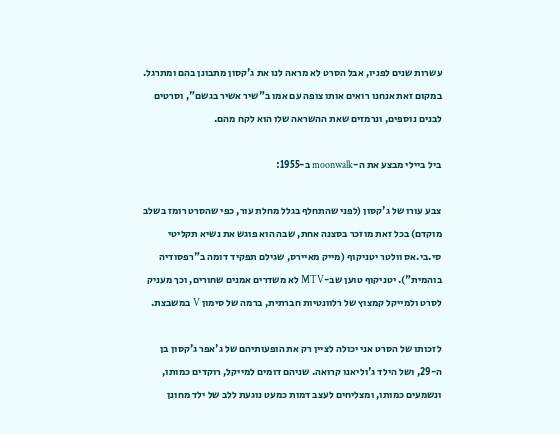עשרות שנים לפניו, אבל הסרט לא מראה לנו את ג'קסון מתבונן בהם ומתרגל. במקום זאת אנחנו רואים אותו צופה עם אמו ב"שיר אשיר בגשם", וסרטים לבנים נוספים, ונרמזים שאת ההשראה שלו הוא לקח מהם.

ביל ביילי מבצע את ה-moonwalk ב-1955:

צבע עורו של ג'קסון (לפני שהתחלף בגלל מחלת עור, כפי שהסרט רומז בשלב מוקדם) בכל זאת מוזכר בסצנה אחת, שבה הוא פוגש את נשיא תקליטי סי.בי.אס וולטר יטניקוף (מייק מאיירס, שגילם תפקיד דומה ב"רפסודיה בוהמית"). יטניקוף טוען שב-MTV לא משדרים אמנים שחורים, וכך מעניק לסרט ולמייקל קמצוץ של רלוונטיות חברתית, ברמה של סימון V במשבצת.

לזכותו של הסרט אני יכולה לציין רק את הופעותיהם של ג'אפר ג'קסון בן ה-29, ושל הילד ג'וליאנו קרואה. שניהם דומים למייקל, רוקדים כמותו, ונשמעים כמותו, ומצליחים לעצב דמות כמעט נוגעת ללב של ילד מחונן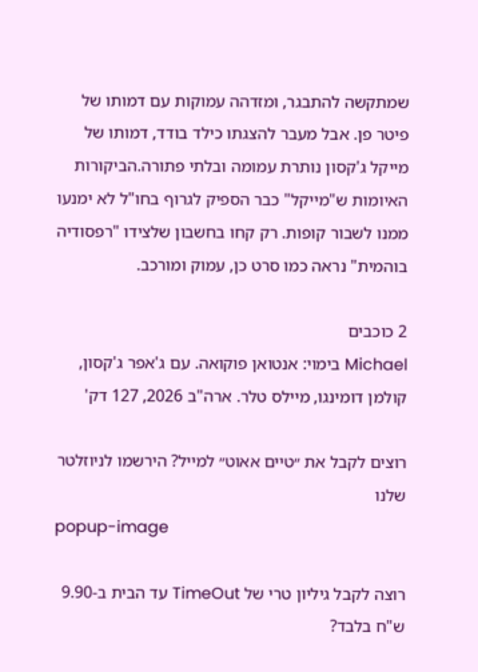שמתקשה להתבגר, ומזדהה עמוקות עם דמותו של פיטר פן. אבל מעבר להצגתו כילד בודד, דמותו של מייקל ג'קסון נותרת עמומה ובלתי פתורה.הביקורות האיומות ש"מייקל" כבר הספיק לגרוף בחו"ל לא ימנעו ממנו לשבור קופות. רק קחו בחשבון שלצידו "רפסודיה בוהמית" נראה כמו סרט כן, עמוק ומורכב.

2 כוכבים
Michael בימוי: אנטואן פוקואה. עם ג'אפר ג'קסון, קולמן דומינגו, מיילס טלר. ארה"ב 2026, 127 דק'

רוצים לקבל את ״טיים אאוט״ למייל? הירשמו לניוזלטר שלנו
popup-image

רוצה לקבל גיליון טרי של TimeOut עד הבית ב-9.90 ש"ח בלבד?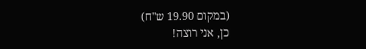(במקום 19.90 ש"ח)
כן, אני רוצה!